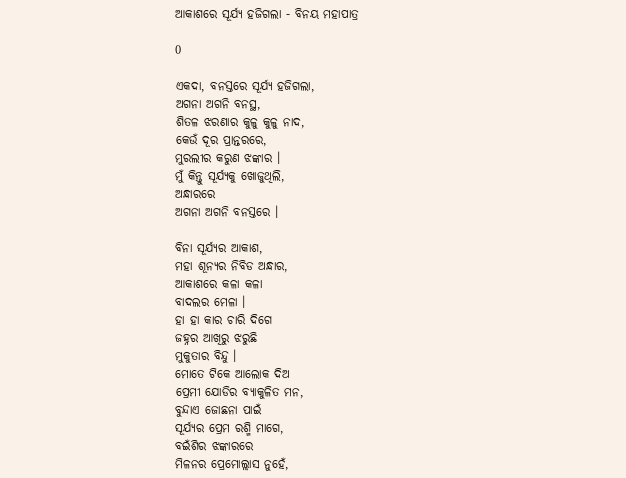ଆକାଶରେ ସୂର୍ଯ୍ୟ ହଜିଗଲା - ବିନୟ ମହାପାତ୍ର

0

ଏକଦା, ବନସ୍ତରେ ସୂର୍ଯ୍ୟ ହଜିଗଲା,
ଅଗନା ଅଗନି ବନସ୍ଥ,
ଶିତଳ ଝରଣାର କୁଳୁ କୁଳୁ ନାଦ,
କେଉଁ ଦୂର ପ୍ରାନ୍ତରରେ,
ମୁରଲୀର କରୁଣ ଝଙ୍କାର ।
ମୁଁ କିନ୍ତୁ ସୂର୍ଯ୍ୟକୁ ଖୋଜୁଥିଲି,
ଅନ୍ଧାରରେ
ଅଗନା ଅଗନି ବନସ୍ତରେ ।

ବିନା ସୂର୍ଯ୍ୟର ଆକାଶ,
ମହା ଶୂନ୍ୟର ନିବିଡ ଅନ୍ଧାର,
ଆକାଶରେ କଳା କଳା
ବାଦଲର ମେଳା ।
ହା ହା କାର ଚାରି ଦିଗେ
ଜହ୍ନର ଆଖିରୁ ଝରୁଛି
ମୁକୁତାର ବିନ୍ଦୁ ।
ମୋତେ ଟିକେ ଆଲୋକ ଦିଅ
ପ୍ରେମୀ ଯୋଡିର ବ୍ୟାକୁଳିତ ମନ,
ବୁନ୍ଦାଏ ଜୋଛନା ପାଇଁ
ସୂର୍ଯ୍ୟର ପ୍ରେମ ରଶ୍ମି ମାଗେ,
ବଇଁଶିର ଝଙ୍କାରରେ
ମିଳନର ପ୍ରେମୋଲ୍ଲାସ ନୁହେଁ,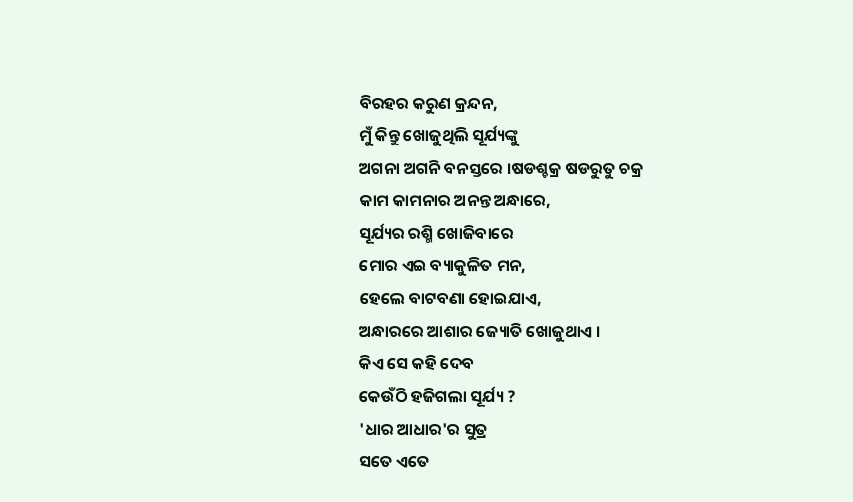ବିରହର କରୁଣ କ୍ରନ୍ଦନ,
ମୁଁ କିନ୍ତୁ ଖୋଜୁଥିଲି ସୂର୍ଯ୍ୟଙ୍କୁ
ଅଗନା ଅଗନି ବନସ୍ତରେ ।ଷଡଶ୍ଚକ୍ର ଷଡରୁତୁ ଚକ୍ର
କାମ କାମନାର ଅନନ୍ତ ଅନ୍ଧାରେ,
ସୂର୍ଯ୍ୟର ରଶ୍ମି ଖୋଜିବାରେ
ମୋର ଏଇ ବ୍ୟାକୁଳିତ ମନ,
ହେଲେ ବାଟବଣା ହୋଇଯାଏ,
ଅନ୍ଧାରରେ ଆଶାର ଜ୍ୟୋତି ଖୋଜୁଥାଏ ।
କିଏ ସେ କହି ଦେବ
କେଉଁଠି ହଜିଗଲା ସୂର୍ଯ୍ୟ ?
'ଧାର ଆଧାର'ର ସୁତ୍ର
ସତେ ଏତେ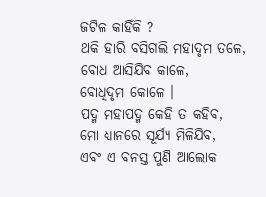ଜଟିଳ କାହିଁକି ?
ଥକି ହାରି ବସିଗଲି ମହାଦୃମ ତଳେ,
ବୋଧ ଆସିଯିବ କାଳେ,
ବୋଧିଦୃମ କୋଳେ ।
ପଦ୍ମ ମହାପଦ୍ମ କେହି ତ କହିବ,
ମୋ ଧ୍ୟାନରେ ସୂର୍ଯ୍ୟ ମିଳିଯିବ,
ଏବଂ ଏ ବନସ୍ତ ପୁଣି ଆଲୋକ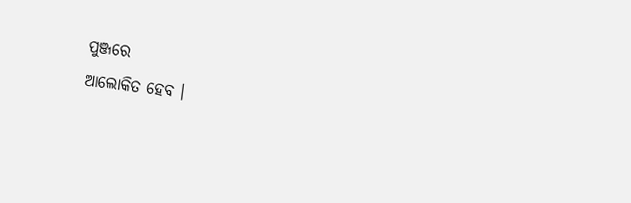ପୁଞ୍ଜରେ
ଆଲୋକିତ ହେବ ।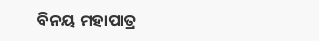ବିନୟ ମହାପାତ୍ର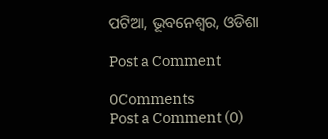ପଟିଆ, ଭୂବନେଶ୍ୱର, ଓଡିଶା

Post a Comment

0Comments
Post a Comment (0)